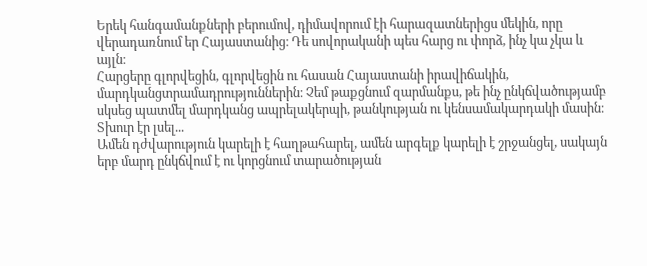Երեկ հանգամանքների բերումով, դիմավորում էի հարազատներիցս մեկին, որը վերադառնում եր Հայաստանից։ Դե սովորականի պես հարց ու փորձ, ինչ կա չկա և այլն։
Հարցերը գլորվեցին, գլորվեցին ու հասան Հայաստանի իրավիճակին, մարդկանցտրամադրություններին։ Չեմ թաքցնում զարմանքս, թե ինչ ընկճվածությամբ սկսեց պատմել մարդկանց ապրելակերպի, թանկության ու կենսամակարդակի մասին։ Տխուր էր լսել...
Ամեն դժվարություն կարելի է հաղթահարել, ամեն արգելք կարելի է շրջանցել, սակայն երբ մարդ ընկճվում է ու կորցնում տարածության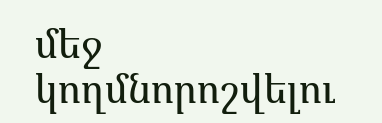մեջ կողմնորոշվելու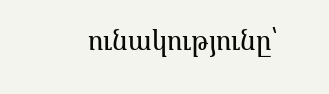ունակությունը՝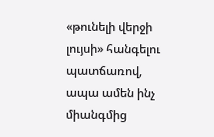«թունելի վերջի լույսի» հանգելու պատճառով, ապա ամեն ինչ միանգմից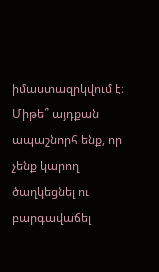իմաստազրկվում է։
Միթե՞ այդքան ապաշնորհ ենք, որ չենք կարող ծաղկեցնել ու բարգավաճել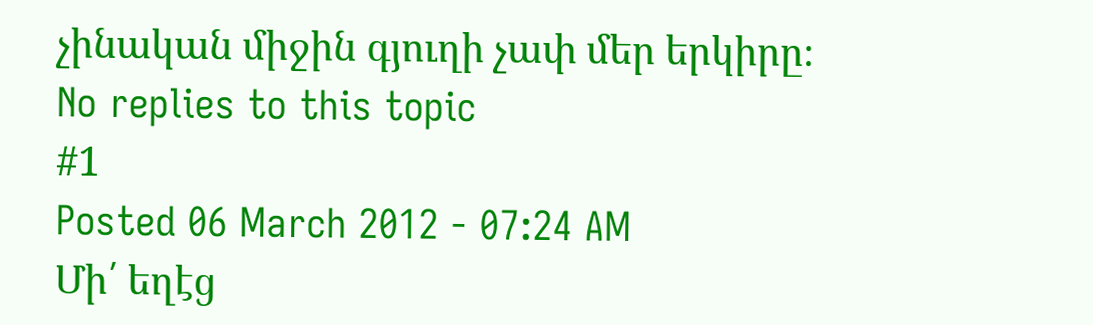չինական միջին գյուղի չափ մեր երկիրը։
No replies to this topic
#1
Posted 06 March 2012 - 07:24 AM
Մի՛ եղէց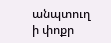անպտուղ ի փոքր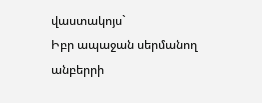վաստակոյս`
Իբր ապաջան սերմանող անբերրի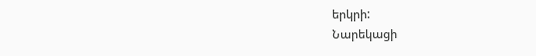երկրի:
Նարեկացի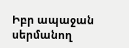Իբր ապաջան սերմանող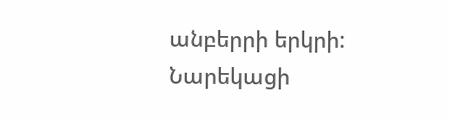անբերրի երկրի:
Նարեկացի